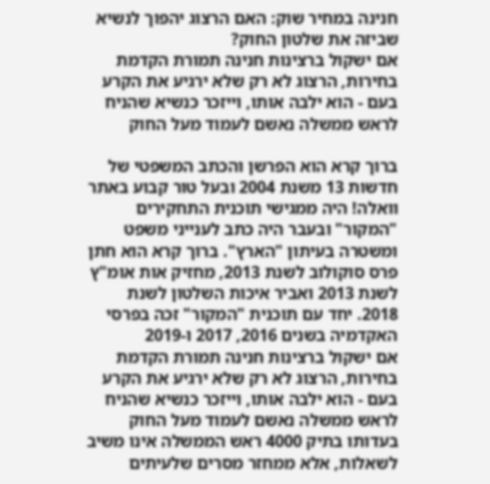חנינה במחיר שוק: האם הרצוג יהפוך לנשיא שביזה את שלטון החוק?
אם ישקול ברצינות חנינה תמורת הקדמת בחירות, הרצוג לא רק שלא ירגיע את הקרע בעם - הוא ילבה אותו, וייזכר כנשיא שהניח לראש ממשלה נאשם לעמוד מעל החוק

ברוך קרא הוא הפרשן והכתב המשפטי של חדשות 13 משנת 2004 ובעל טור קבוע באתר וואלה! היה ממגישי תוכנית התחקירים "המקור" ובעבר היה כתב לענייני משפט ומשטרה בעיתון "הארץ". ברוך קרא הוא חתן פרס סוקולוב לשנת 2013, מחזיק אות אומ"ץ לשנת 2013 ואביר איכות השלטון לשנת 2018. יחד עם תוכנית "המקור" זכה בפרסי האקדמיה בשנים 2016, 2017 ו-2019
אם ישקול ברצינות חנינה תמורת הקדמת בחירות, הרצוג לא רק שלא ירגיע את הקרע בעם - הוא ילבה אותו, וייזכר כנשיא שהניח לראש ממשלה נאשם לעמוד מעל החוק
בעדותו בתיק 4000 ראש הממשלה אינו משיב לשאלות, אלא ממחזר מסרים שלעיתים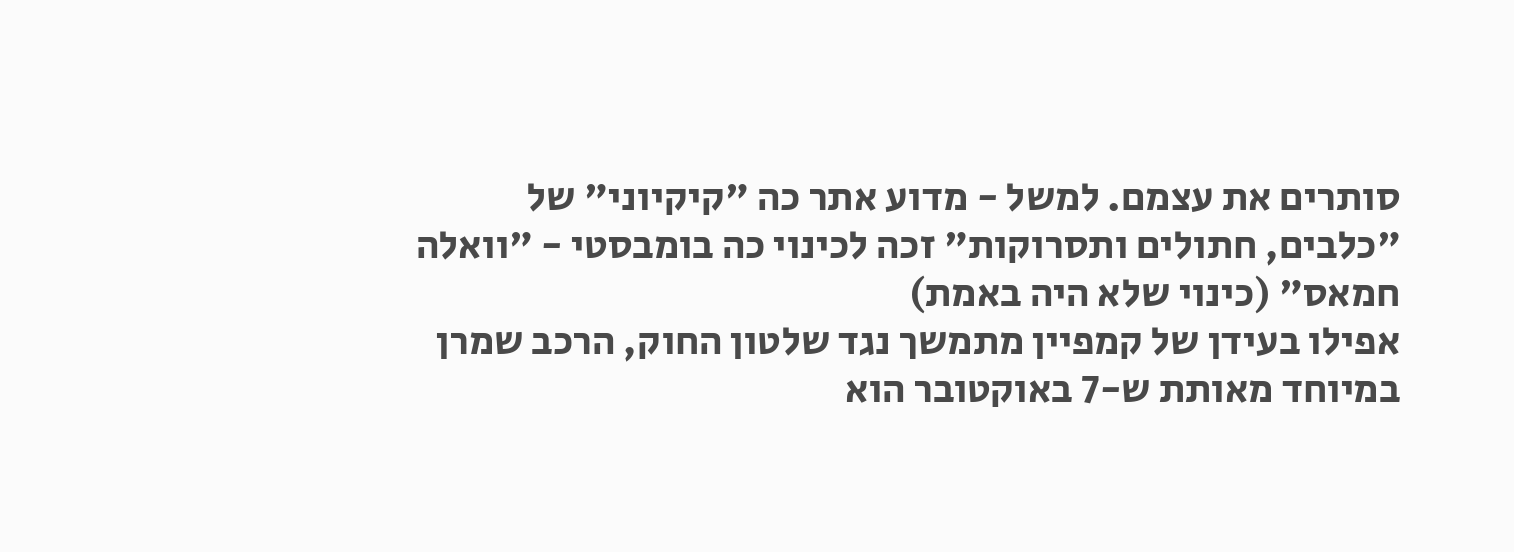סותרים את עצמם. למשל - מדוע אתר כה "קיקיוני" של "כלבים, חתולים ותסרוקות" זכה לכינוי כה בומבסטי - "וואלה חמאס" (כינוי שלא היה באמת)
אפילו בעידן של קמפיין מתמשך נגד שלטון החוק, הרכב שמרן במיוחד מאותת ש-7 באוקטובר הוא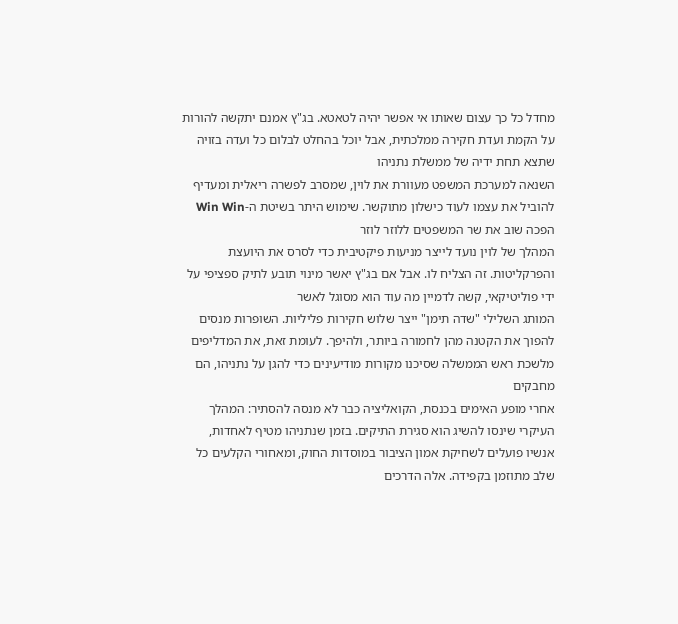מחדל כל כך עצום שאותו אי אפשר יהיה לטאטא. בג"ץ אמנם יתקשה להורות על הקמת ועדת חקירה ממלכתית, אבל יוכל בהחלט לבלום כל ועדה בזויה שתצא תחת ידיה של ממשלת נתניהו
השנאה למערכת המשפט מעוורת את לוין, שמסרב לפשרה ריאלית ומעדיף להוביל את עצמו לעוד כישלון מתוקשר. שימוש היתר בשיטת ה-Win Win הפכה שוב את שר המשפטים ללוזר לוזר
המהלך של לוין נועד לייצר מניעות פיקטיבית כדי לסרס את היועצת והפרקליטות. זה הצליח לו. אבל אם בג"ץ יאשר מינוי תובע לתיק ספציפי על ידי פוליטיקאי, קשה לדמיין מה עוד הוא מסוגל לאשר
המותג השלילי "שדה תימן" ייצר שלוש חקירות פליליות. השופרות מנסים להפוך את הקטנה מהן לחמורה ביותר, ולהיפך. לעומת זאת, את המדליפים מלשכת ראש הממשלה שסיכנו מקורות מודיעינים כדי להגן על נתניהו, הם מחבקים
אחרי מופע האימים בכנסת, הקואליציה כבר לא מנסה להסתיר: המהלך העיקרי שינסו להשיג הוא סגירת התיקים. בזמן שנתניהו מטיף לאחדות, אנשיו פועלים לשחיקת אמון הציבור במוסדות החוק, ומאחורי הקלעים כל שלב מתוזמן בקפידה. אלה הדרכים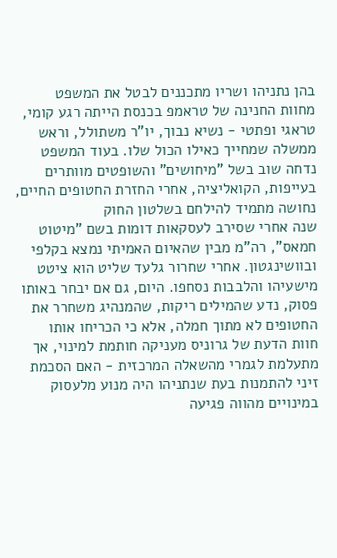בהן נתניהו ושריו מתכננים לבטל את המשפט
מחוות החנינה של טראמפ בכנסת הייתה רגע קומי, טראגי ופתטי - נשיא נבוך, יו"ר משתולל, וראש ממשלה שמחייך כאילו הכול שלו. בעוד המשפט נדחה שוב בשל "מיחושים" והשופטים מוותרים בעייפות, הקואליציה, אחרי החזרת החטופים החיים, נחושה מתמיד להילחם בשלטון החוק
שנה אחרי שסירב לעסקאות דומות בשם "מיטוט חמאס", רה"מ מבין שהאיום האמיתי נמצא בקלפי ובוושינגטון. אחרי שחרור גלעד שליט הוא ציטט מישעיהו והלבבות נסחפו. היום, גם אם יבחר באותו פסוק, נדע שהמילים ריקות, שהמנהיג משחרר את החטופים לא מתוך חמלה, אלא כי הכריחו אותו
חוות הדעת של גרוניס מעניקה חותמת למינוי, אך מתעלמת לגמרי מהשאלה המרכזית - האם הסכמת זיני להתמנות בעת שנתניהו היה מנוע מלעסוק במינויים מהווה פגיעה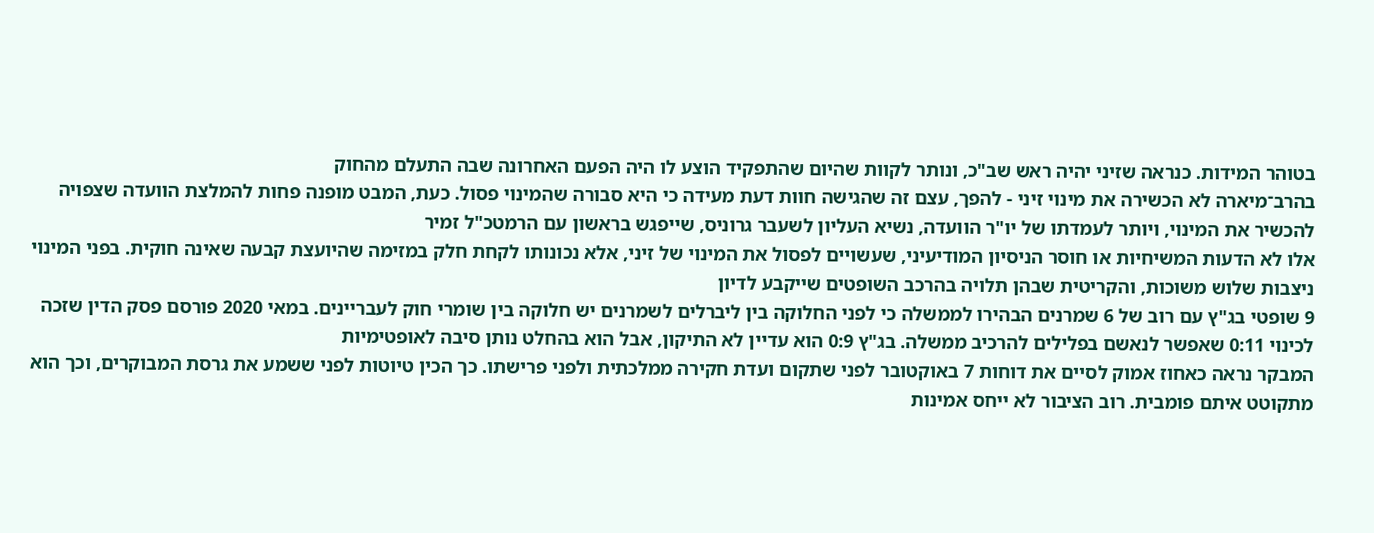בטוהר המידות. כנראה שזיני יהיה ראש שב"כ, ונותר לקוות שהיום שהתפקיד הוצע לו היה הפעם האחרונה שבה התעלם מהחוק
בהרב־מיארה לא הכשירה את מינוי זיני - להפך, עצם זה שהגישה חוות דעת מעידה כי היא סבורה שהמינוי פסול. כעת, המבט מופנה פחות להמלצת הוועדה שצפויה להכשיר את המינוי, ויותר לעמדתו של יו"ר הוועדה, נשיא העליון לשעבר גרוניס, שייפגש בראשון עם הרמטכ"ל זמיר
אלו לא הדעות המשיחיות או חוסר הניסיון המודיעיני, שעשויים לפסול את המינוי של זיני, אלא נכונותו לקחת חלק במזימה שהיועצת קבעה שאינה חוקית. בפני המינוי ניצבות שלוש משוכות, והקריטית שבהן תלויה בהרכב השופטים שייקבע לדיון
9 שופטי בג"ץ עם רוב של 6 שמרנים הבהירו לממשלה כי לפני החלוקה בין ליברלים לשמרנים יש חלוקה בין שומרי חוק לעבריינים. במאי 2020 פורסם פסק הדין שזכה לכינוי 0:11 שאפשר לנאשם בפלילים להרכיב ממשלה. בג"ץ 0:9 הוא עדיין לא התיקון, אבל הוא בהחלט נותן סיבה לאופטימיות
המבקר נראה כאחוז אמוק לסיים את דוחות 7 באוקטובר לפני שתקום ועדת חקירה ממלכתית ולפני פרישתו. כך הכין טיוטות לפני ששמע את גרסת המבוקרים, וכך הוא מתקוטט איתם פומבית. רוב הציבור לא ייחס אמינות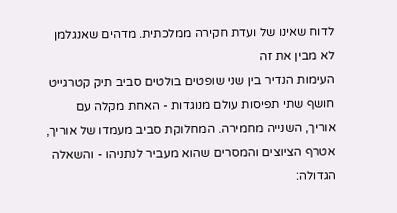לדוח שאינו של ועדת חקירה ממלכתית. מדהים שאנגלמן לא מבין את זה
העימות הנדיר בין שני שופטים בולטים סביב תיק קטרגייט חושף שתי תפיסות עולם מנוגדות - האחת מקלה עם אוריך, השנייה מחמירה. המחלוקת סביב מעמדו של אוריך, אטרף הציוצים והמסרים שהוא מעביר לנתניהו - והשאלה הגדולה: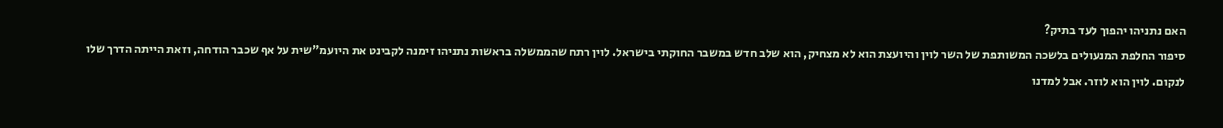האם נתניהו יהפוך לעד בתיק?
סיפור החלפת המנעולים בלשכה המשותפת של השר לוין והיועצת הוא לא מצחיק, הוא שלב חדש במשבר החוקתי בישראל. לוין רתח שהממשלה בראשות נתניהו זימנה לקבינט את היועמ"שית על אף שכבר הודחה, וזאת הייתה הדרך שלו לנקום. לוין הוא לוזר. אבל למדנו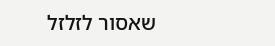שאסור לזלזל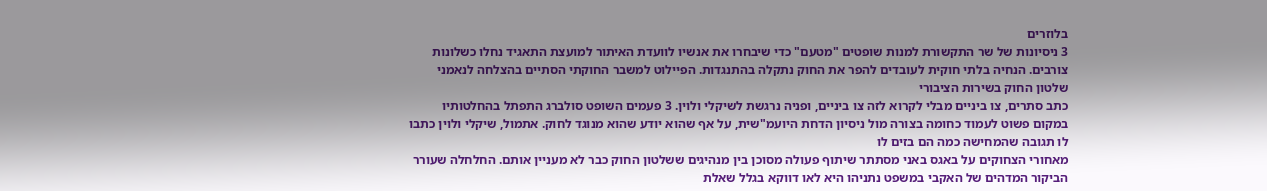בלוזרים
3 ניסיונות של שר התקשורת למנות שופטים "מטעם" כדי שיבחרו את אנשיו לוועדת האיתור למועצת התאגיד נחלו כשלונות צורבים. הנחיה בלתי חוקית לעובדים להפר את החוק נתקלה בהתנגדות. הפיילוט למשבר החוקתי הסתיים בהצלחה לנאמני שלטון החוק בשירות הציבורי
כתב סתרים, צו ביניים מבלי לקרוא לזה צו ביניים, ופניה נרגשת לשיקלי ולוין. 3 פעמים השופט סולברג התפתל בהחלטותיו במקום פשוט לעמוד כחומה בצורה מול ניסיון הדחת היועמ"שית, על אף שהוא יודע שהוא מנוגד לחוק. אתמול, שיקלי ולוין כתבו לו תגובה שהמחישה כמה הם בזים לו
מאחורי הצחוקים על באגס באני מסתתר שיתוף פעולה מסוכן בין מנהיגים ששלטון החוק כבר לא מעניין אותם. החלחלה שעורר הביקור המדהים של האקבי במשפט נתניהו היא לאו דווקא בגלל שאלת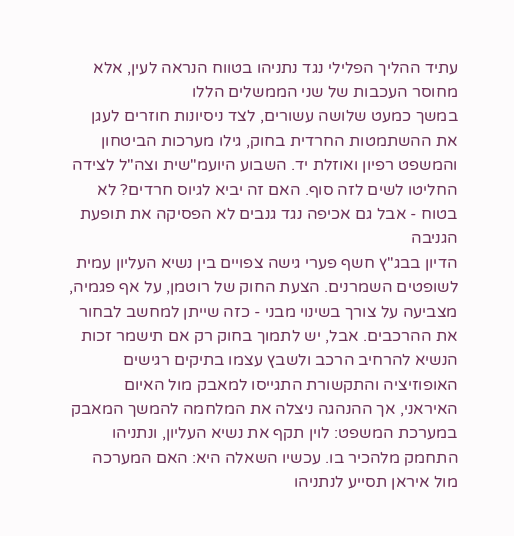עתיד ההליך הפלילי נגד נתניהו בטווח הנראה לעין, אלא מחוסר העכבות של שני הממשלים הללו
במשך כמעט שלושה עשורים, לצד ניסיונות חוזרים לעגן את ההשתמטות החרדית בחוק, גילו מערכות הביטחון והמשפט רפיון ואוזלת יד. השבוע היועמ"שית וצה"ל לצידה החליטו לשים לזה סוף. האם זה יביא לגיוס חרדים? לא בטוח - אבל גם אכיפה נגד גנבים לא הפסיקה את תופעת הגניבה
הדיון בבג"ץ חשף פערי גישה צפויים בין נשיא העליון עמית לשופטים השמרנים. הצעת החוק של רוטמן, על אף פגמיה, מצביעה על צורך בשינוי מבני - כזה שייתן למחשב לבחור את ההרכבים. אבל, יש לתמוך בחוק רק אם תישמר זכות הנשיא להרחיב הרכב ולשבץ עצמו בתיקים רגישים
האופוזיציה והתקשורת התגייסו למאבק מול האיום האיראני, אך ההנהגה ניצלה את המלחמה להמשך המאבק במערכת המשפט: לוין תקף את נשיא העליון, ונתניהו התחמק מלהכיר בו. עכשיו השאלה היא: האם המערכה מול איראן תסייע לנתניהו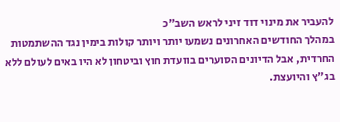להעביר את מינוי דוד זיני לראש השב"כ
במהלך החודשים האחרונים נשמעו יותר ויותר קולות בימין נגד ההשתמטות החרדית, אבל הדיונים הסוערים בוועדת חוץ וביטחון לא היו באים לעולם ללא בג"ץ והיועצת.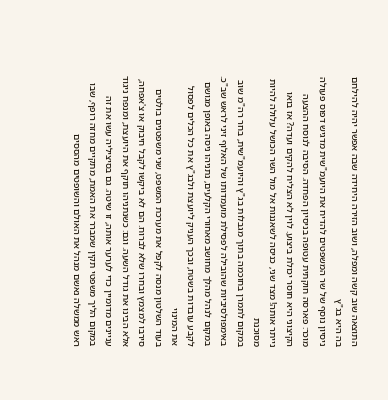התוצאה שוב קשה ומפלה, ושוב הזירה היחידה שבה אפשר יהיה להילחם בה היא בג"ץ
ניסיון נוסף של שר המשפטים להדיח את היועמ"שית מדגיש דפוס פעולה מוכר: פארסה חוקתית עטופה בניסיון הפחדה. הסיבה לנוסח ההצעה הקיצוני היא חוסר יכולת ביצוע. לוין לא הצליח להקים ועדה? אז בואו נייתר אותה! מצד שני, כניסה לשאננות אל מול השר הכושל עלולה להיות מסוכנת
במקום לתמרן בחוכמה בתוך מגבלות בג"ץ והיועמ"שית, בחר רה"מ שוב באימפולסיביות שהובילה לפסילת מועמדותו של האלוף זיני לראש שב"כ. במקום לנהל מהלך מחושב מאחורי הקלעים, נתניהו ניסה באופן מגושם לקבע עובדות בשטח, ובכך העניק ליועצת ולבג"ץ את כל הכלים לפסול את המינוי
בעוד השלטון מנסה לקפל את מערכת המשפט, שני משפטנים בולטים סירבו למצמץ ובחרו שלא לברוח. הם לא ביקשו לקבל חיבוק או צ'אפחה, אלא הבינו את גודל השעה. וגם: כשנתניהו תוקף את היועצת, ומנפח ניגוד עניינים מדומיין כדי לערער אותה, זו שיטה. גם בסיציליה עשו את זה
במקום הליך משפטי תקין שמברר את האמת, מתקיים מחזה רופף, שבו ראש ממשלה נאשם מנהל את האולם והשופטים מהססים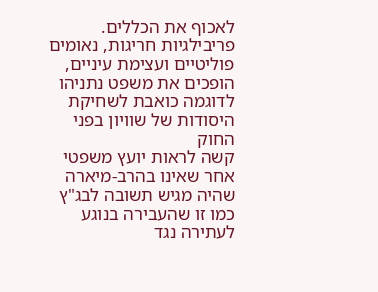לאכוף את הכללים. פריבילגיות חריגות, נאומים פוליטיים ועצימת עיניים, הופכים את משפט נתניהו לדוגמה כואבת לשחיקת היסודות של שוויון בפני החוק
קשה לראות יועץ משפטי אחר שאינו בהרב-מיארה שהיה מגיש תשובה לבג"ץ כמו זו שהעבירה בנוגע לעתירה נגד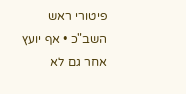פיטורי ראש השב"כ • אף יועץ אחר גם לא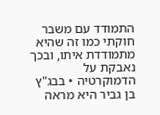התמודד עם משבר חוקתי כמו זה שהיא מתמודדת איתו, ובכך נאבקת על הדמוקרטיה • בבג"ץ בן גביר היא מראה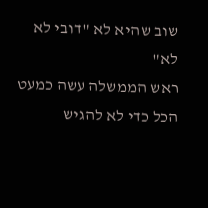שוב שהיא לא "דובי לא לא"
ראש הממשלה עשה כמעט הכל כדי לא להגיש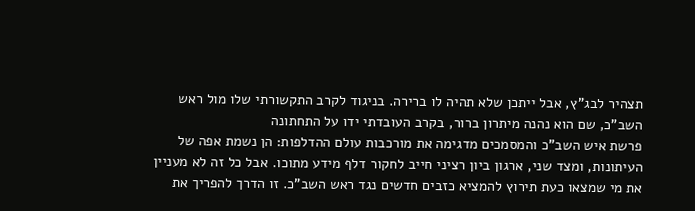תצהיר לבג"ץ, אבל ייתכן שלא תהיה לו ברירה. בניגוד לקרב התקשורתי שלו מול ראש השב"כ, שם הוא נהנה מיתרון ברור, בקרב העובדתי ידו על התחתונה
פרשת איש השב"כ והמסמכים מדגימה את מורכבות עולם ההדלפות: הן נשמת אפה של העיתונות, ומצד שני, ארגון ביון רציני חייב לחקור דלף מידע מתוכו. אבל כל זה לא מעניין את מי שמצאו כעת תירוץ להמציא כזבים חדשים נגד ראש השב"כ. זו הדרך להפריך את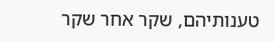טענותיהם, שקר אחר שקר